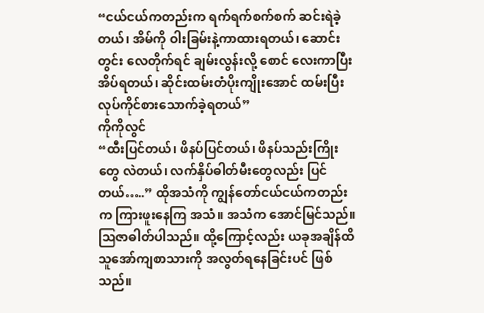“ငယ်ငယ်ကတည်းက ရက်ရက်စက်စက် ဆင်းရဲခဲ့တယ်၊ အိမ်ကို ဝါးခြမ်းနဲ့ကာထားရတယ်၊ ဆောင်းတွင်း လေတိုက်ရင် ချမ်းလွန်းလို့ စောင် လေးကာပြီး အိပ်ရတယ်၊ ဆိုင်းထမ်းတံပိုးကျိုးအောင် ထမ်းပြီးလုပ်ကိုင်စားသောက်ခဲ့ရတယ်”
ကိုကိုလွင်
“ထီးပြင်တယ်၊ ဖိနပ်ပြင်တယ်၊ ဖိနပ်သည်းကြိုးတွေ လဲတယ်၊ လက်နှိပ်ဓါတ်မီးတွေလည်း ပြင်တယ်…..” ထိုအသံကို ကျွန်တော်ငယ်ငယ်ကတည်းက ကြားဖူးနေကြ အသံ။ အသံက အောင်မြင်သည်။ ဩဇာဓါတ်ပါသည်။ ထို့ကြောင့်လည်း ယခုအချိန်ထိ သူအော်ကျစာသားကို အလွတ်ရနေခြင်းပင် ဖြစ်သည်။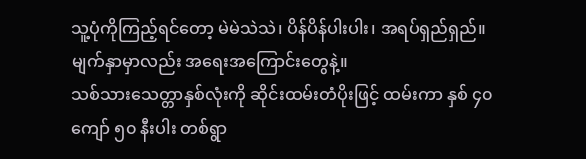သူ့ပုံကိုကြည့်ရင်တော့ မဲမဲသဲသဲ၊ ပိန်ပိန်ပါးပါး၊ အရပ်ရှည်ရှည်။ မျက်နှာမှာလည်း အရေးအကြောင်းတွေနဲ့။
သစ်သားသေတ္တာနှစ်လုံးကို ဆိုင်းထမ်းတံပိုးဖြင့် ထမ်းကာ နှစ် ၄၀ ကျော် ၅၀ နီးပါး တစ်ရွာ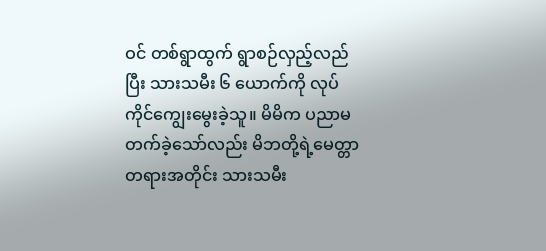ဝင် တစ်ရွာထွက် ရွာစဉ်လှည့်လည်ပြီး သားသမီး ၆ ယောက်ကို လုပ်ကိုင်ကျွေးမွေးခဲ့သူ။ မိမိက ပညာမတက်ခဲ့သော်လည်း မိဘတို့ရဲ့မေတ္တာတရားအတိုင်း သားသမီး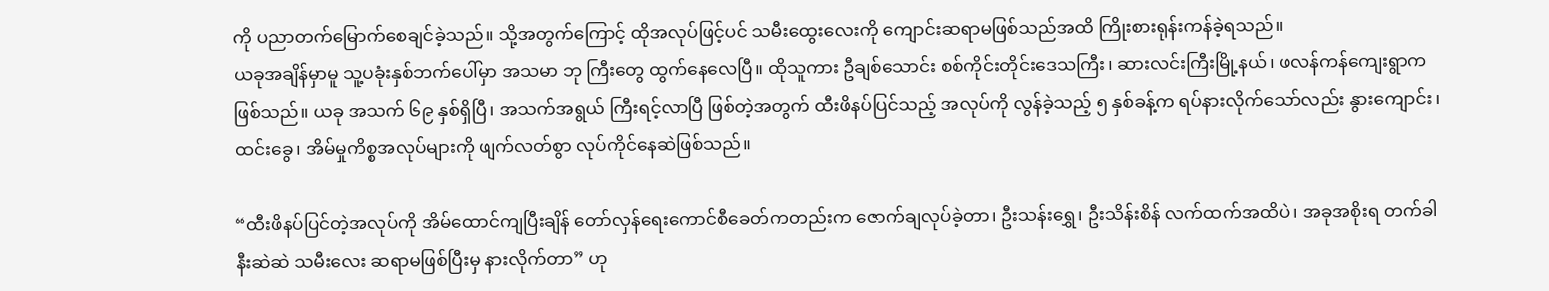ကို ပညာတက်မြောက်စေချင်ခဲ့သည်။ သို့အတွက်ကြောင့် ထိုအလုပ်ဖြင့်ပင် သမီးထွေးလေးကို ကျောင်းဆရာမဖြစ်သည်အထိ ကြိုးစားရုန်းကန်ခဲ့ရသည်။
ယခုအချိန်မှာမူ သူ့ပခုံးနှစ်ဘက်ပေါ်မှာ အသမာ ဘု ကြီးတွေ ထွက်နေလေပြီ။ ထိုသူကား ဦချစ်သောင်း စစ်ကိုင်းတိုင်းဒေသကြီး၊ ဆားလင်းကြီးမြို့နယ်၊ ဖလန်ကန်ကျေးရွာက ဖြစ်သည်။ ယခု အသက် ၆၉ နှစ်ရှိပြီ၊ အသက်အရွယ် ကြီးရင့်လာပြီ ဖြစ်တဲ့အတွက် ထီးဖိနပ်ပြင်သည့် အလုပ်ကို လွန်ခဲ့သည့် ၅ နှစ်ခန့်က ရပ်နားလိုက်သော်လည်း နွားကျောင်း၊ ထင်းခွေ၊ အိမ်မှုကိစ္စအလုပ်များကို ဖျက်လတ်စွာ လုပ်ကိုင်နေဆဲဖြစ်သည်။

“ထီးဖိနပ်ပြင်တဲ့အလုပ်ကို အိမ်ထောင်ကျပြီးချိန် တော်လှန်ရေးကောင်စီခေတ်ကတည်းက ဇောက်ချလုပ်ခဲ့တာ၊ ဦးသန်းရွှေ၊ ဦးသိန်းစိန် လက်ထက်အထိပဲ၊ အခုအစိုးရ တက်ခါနီးဆဲဆဲ သမီးလေး ဆရာမဖြစ်ပြီးမှ နားလိုက်တာ” ဟု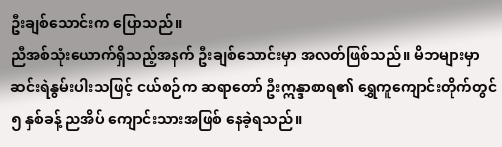ဦးချစ်သောင်းက ပြောသည်။
ညီအစ်သုံးယောက်ရှိသည့်အနက် ဦးချစ်သောင်းမှာ အလတ်ဖြစ်သည်။ မိဘများမှာ ဆင်းရဲနွမ်းပါးသဖြင့် ငယ်စဉ်က ဆရာတော် ဦးဣန္ဒာစာရ၏ ရွှေကူကျောင်းတိုက်တွင် ၅ နှစ်ခန့် ညအိပ် ကျောင်းသားအဖြစ် နေခဲ့ရသည်။